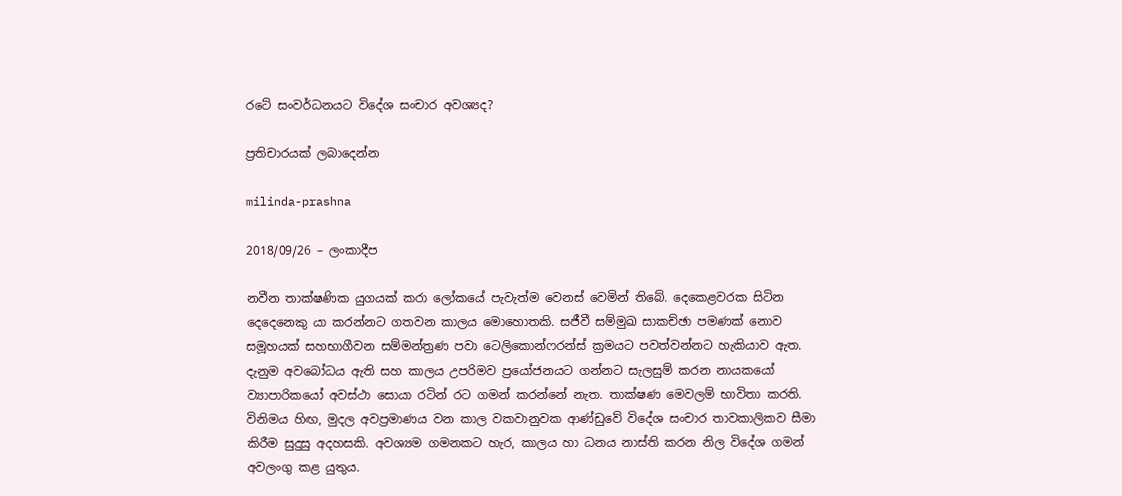රටේ සංවර්ධනයට විදේශ සංචාර අවශ්‍යද?

ප්‍රතිචාරයක් ලබාදෙන්න

milinda-prashna

2018/09/26 – ලංකාදීප

නවීන තාක්ෂණික යුගයක් කරා ලෝකයේ පැවැත්ම වෙනස් වෙමින් තිබේ. දෙකෙළවරක සිටින දෙදෙනෙකු යා කරන්නට ගතවන කාලය මොහොතකි. සජීවී සම්මුඛ සාකච්ඡා පමණක් නොව සමූහයක් සහභාගීවන සම්මන්ත්‍රණ පවා ටෙලිකොන්ෆරන්ස් ක්‍රමයට පවත්වන්නට හැකියාව ඇත. දැනුම අවබෝධය ඇති සහ කාලය උපරිමව ප්‍රයෝජනයට ගන්නට සැලසුම් කරන නායකයෝ ව්‍යාපාරිකයෝ අවස්ථා සොයා රටින් රට ගමන් කරන්නේ නැත. තාක්ෂණ මෙවලම් භාවිතා කරති. විනිමය හිඟ, මුදල අවප්‍රමාණය වන කාල වකවානුවක ආණ්ඩුවේ විදේශ සංචාර තාවකාලිකව සීමා කිරීම සුදුසු අදහසකි. අවශ්‍යම ගමනකට හැර, කාලය හා ධනය නාස්ති කරන නිල විදේශ ගමන් අවලංගු කළ යුතුය.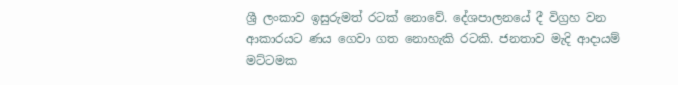ශ්‍රී ලංකාව ඉසුරුමත් රටක් නොවේ. දේශපාලනයේ දී විග්‍රහ වන ආකාරයට ණය ගෙවා ගත නොහැකි රටකි. ජනතාව මැදි ආදායම් මට්ටමක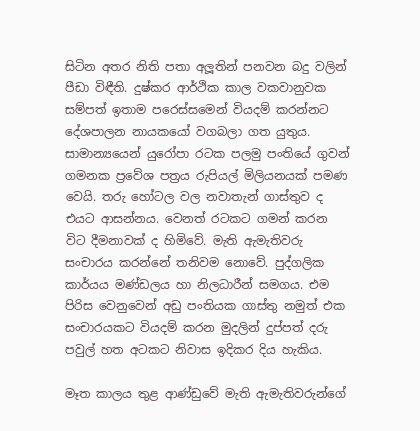සිටින අතර නිති පතා අලූතින් පනවන බදු වලින් පීඩා විඳීති. දුෂ්කර ආර්ථික කාල වකවානුවක සම්පත් ඉතාම පරෙස්සමෙන් වියදම් කරන්නට දේශපාලන නායකයෝ වගබලා ගත යුතුය. සාමාන්‍යයෙන් යුරෝපා රටක පලමු පංතියේ ගුවන් ගමනක ප්‍රවේශ පත්‍රය රුපියල් මිලියනයක් පමණ වෙයි. තරු හෝටල වල නවාතැන් ගාස්තුව ද එයට ආසන්නය. වෙනත් රටකට ගමන් කරන විට දීමනාවක් ද හිමිවේ. මැති ඇමැතිවරු සංචාරය කරන්නේ තනිවම නොවේ. පුද්ගලික කාර්යය මණ්ඩලය හා නිලධාරීන් සමගය. එම පිරිස වෙනුවෙන් අඩු පංතියක ගාස්තු නමුත් එක සංචාරයකට වියදම් කරන මුදලින් දුප්පත් දරු පවුල් හත අටකට නිවාස ඉදිකර දිය හැකිය.

මෑත කාලය තුළ ආණ්ඩුවේ මැති ඇමැතිවරුන්ගේ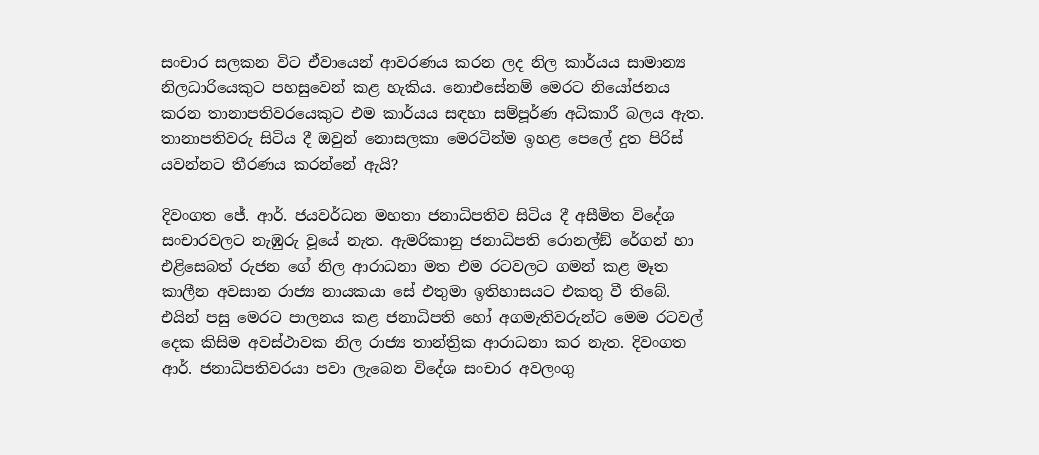සංචාර සලකන විට ඒවායෙන් ආවරණය කරන ලද නිල කාර්යය සාමාන්‍ය නිලධාරියෙකුට පහසුවෙන් කළ හැකිය. නොඑසේනම් මෙරට නියෝජනය කරන තානාපතිවරයෙකුට එම කාර්යය සඳහා සම්පූර්ණ අධිකාරී බලය ඇත. තානාපතිවරු සිටිය දී ඔවුන් නොසලකා මෙරටින්ම ඉහළ පෙලේ දුත පිරිස් යවන්නට තීරණය කරන්නේ ඇයි?

දිවංගත ජේ. ආර්. ජයවර්ධන මහතා ජනාධිපතිව සිටිය දී අසීමිත විදේශ සංචාරවලට නැඹුරු වූයේ නැත. ඇමරිකානු ජනාධිපති රොනල්ඞ් රේගන් හා එළිසෙබත් රුජන ගේ නිල ආරාධනා මත එම රටවලට ගමන් කළ මෑත කාලීන අවසාන රාජ්‍ය නායකයා සේ එතුමා ඉතිහාසයට එකතු වී තිබේ. එයින් පසු මෙරට පාලනය කළ ජනාධිපති හෝ අගමැතිවරුන්ට මෙම රටවල් දෙක කිසිම අවස්ථාවක නිල රාජ්‍ය තාන්ත්‍රික ආරාධනා කර නැත. දිවංගත ආර්. ජනාධිපතිවරයා පවා ලැබෙන විදේශ සංචාර අවලංගු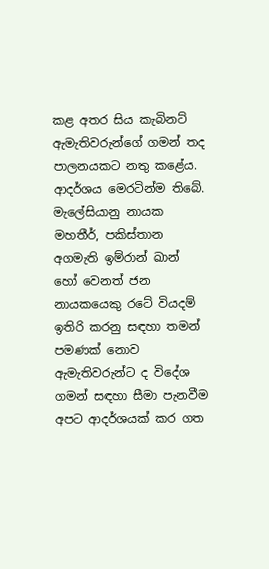කළ අතර සිය කැබිනට් ඇමැතිවරුන්ගේ ගමන් තද පාලනයකට නතු කළේය. ආදර්ශය මෙරටින්ම තිබේ. මැලේසියානු නායක මහතීර්, පකිස්තාන අගමැති ඉම්රාන් ඛාන් හෝ වෙනත් ජන නායකයෙකු රටේ වියදම් ඉතිරි කරනු සඳහා තමන් පමණක් නොව ඇමැතිවරුන්ට ද විදේශ ගමන් සඳහා සීමා පැනවීම අපට ආදර්ශයක් කර ගත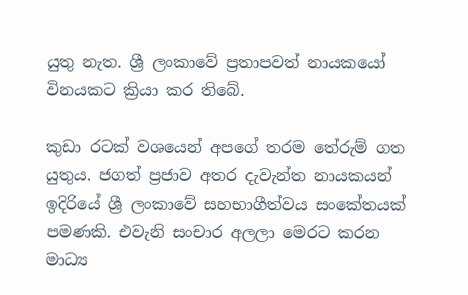යුතු නැත. ශ්‍රී ලංකාවේ ප්‍රතාපවත් නායකයෝ විනයකට ක්‍රියා කර තිබේ.

කුඩා රටක් වශයෙන් අපගේ තරම තේරුම් ගත යුතුය. ජගත් ප්‍රජාව අතර දැවැන්ත නායකයන් ඉදිරියේ ශ්‍රී ලංකාවේ සහභාගීත්වය සංකේතයක් පමණකි. එවැනි සංචාර අලලා මෙරට කරන මාධ්‍ය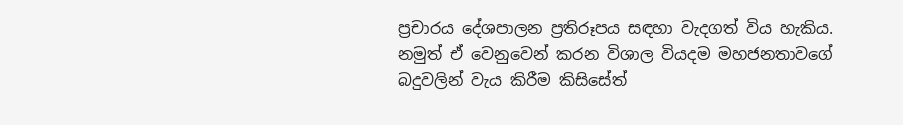ප්‍රචාරය දේශපාලන ප්‍රතිරූපය සඳහා වැදගත් විය හැකිය. නමුත් ඒ වෙනුවෙන් කරන විශාල වියදම මහජනතාවගේ බදුවලින් වැය කිරීම කිසිසේත්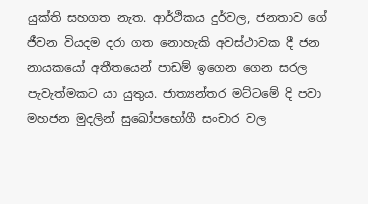යුක්ති සහගත නැත. ආර්ථිකය දුර්වල, ජනතාව ගේ ජීවන වියදම දරා ගත නොහැකි අවස්ථාවක දී ජන නායකයෝ අතීතයෙන් පාඩම් ඉගෙන ගෙන සරල පැවැත්මකට යා යුතුය. ජාත්‍යන්තර මට්ටමේ දි පවා මහජන මුදලින් සුඛෝපභෝගී සංචාර වල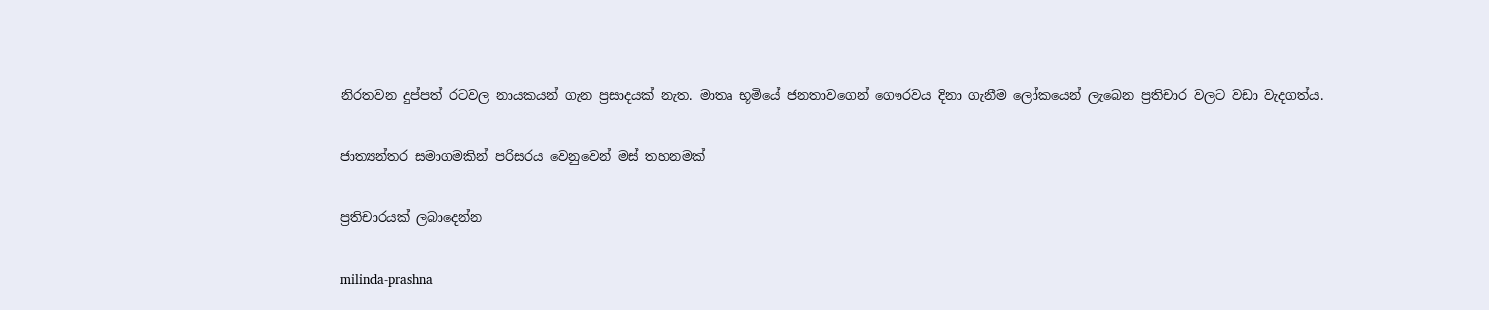නිරතවන දුප්පත් රටවල නායකයන් ගැන ප්‍රසාදයක් නැත. මාතෘ භූමියේ ජනතාවගෙන් ගෞරවය දිනා ගැනීම ලෝකයෙන් ලැබෙන ප්‍රතිචාර වලට වඩා වැදගත්ය.

ජාත්‍යන්තර සමාගමකින් පරිසරය වෙනුවෙන් මස් තහනමක්

ප්‍රතිචාරයක් ලබාදෙන්න

milinda-prashna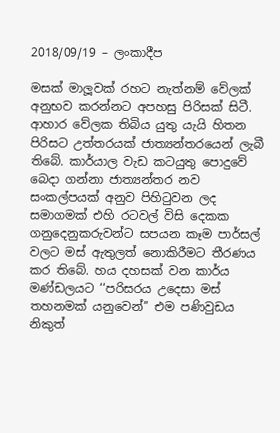2018/09/19 – ලංකාදීප

මසක් මාලූවක් රහට නැත්නම් වේලක් අනුභව කරන්නට අපහසු පිරිසක් සිටී. ආහාර වේලක තිබිය යුතු යැයි හිතන පිරිසට උත්තරයක් ජාත්‍යන්තරයෙන් ලැබී තිබේ. කාර්යාල වැඩ කටයුතු පොදුවේ බෙදා ගන්නා ජාත්‍යන්තර නව සංකල්පයක් අනුව පිහිටුවන ලද සමාගමක් එහි රටවල් විසි දෙකක ගනුදෙනුකරුවන්ට සපයන කෑම පාර්සල් වලට මස් ඇතුලත් නොකිරීමට තීරණය කර තිබේ. හය දහසක් වන කාර්ය මණ්ඩලයට ‘‘පරිසරය උදෙසා මස් තහනමක් යනුවෙන්’’ එම පණිවුඩය නිකුත්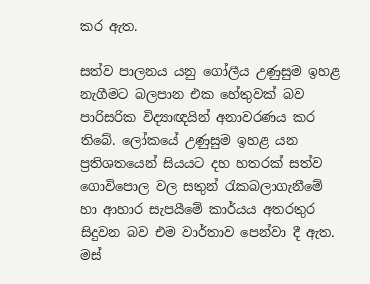කර ඇත.

සත්ව පාලනය යනු ගෝලීය උණුසුම ඉහළ නැගීමට බලපාන එක හේතුවක් බව පාරිසරික විද්‍යාඥයින් අනාවරණය කර තිබේ. ලෝකයේ උණුසුම ඉහළ යන ප්‍රතිශතයෙන් සියයට දහ හතරක් සත්ව ගොවිපොල වල සතුන් රැකබලාගැනීමේ හා ආහාර සැපයීමේ කාර්යය අතරතුර සිදුවන බව එම වාර්තාව පෙන්වා දී ඇත. මස්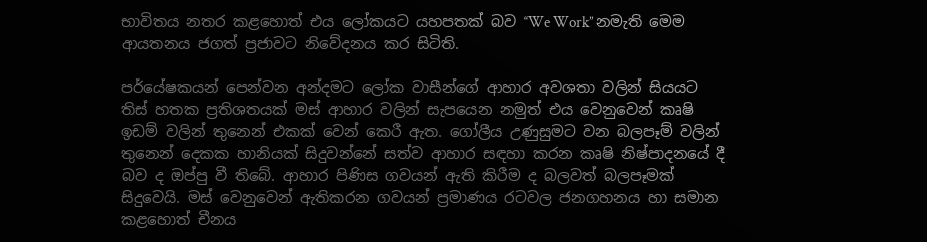භාවිතය නතර කළහොත් එය ලෝකයට යහපතක් බව ‘‘We Work’’ නමැති මෙම ආයතනය ජගත් ප්‍රජාවට නිවේදනය කර සිටිති.

පර්යේෂකයන් පෙන්වන අන්දමට ලෝක වාසීන්ගේ ආහාර අවශතා වලින් සියයට තිස් හතක ප්‍රතිශතයක් මස් ආහාර වලින් සැපයෙන නමුත් එය වෙනුවෙන් කෘෂි ඉඩම් වලින් තුනෙන් එකක් වෙන් කෙරී ඇත. ගෝලීය උණුසුමට වන බලපෑම් වලින් තුනෙන් දෙකක හානියක් සිදුවන්නේ සත්ව ආහාර සඳහා කරන කෘෂි නිෂ්පාදනයේ දී  බව ද ඔප්පු වී තිබේ. ආහාර පිණිස ගවයන් ඇති කිරීම ද බලවත් බලපෑමක් සිදුවෙයි. මස් වෙනුවෙන් ඇතිකරන ගවයන් ප්‍රමාණය රටවල ජනගහනය හා සමාන කළහොත් චීනය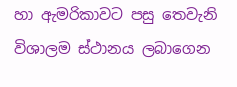හා ඇමරිකාවට පසු තෙවැනි විශාලම ස්ථානය ලබාගෙන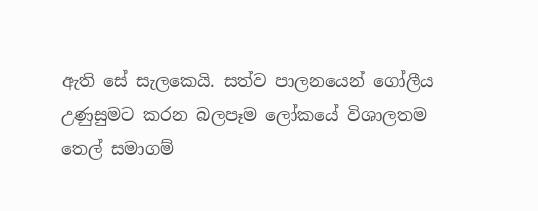ඇති සේ සැලකෙයි. සත්ව පාලනයෙන් ගෝලීය උණුසුමට කරන බලපෑම ලෝකයේ විශාලතම තෙල් සමාගම්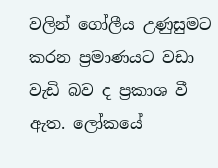වලින් ගෝලීය උණුසුමට කරන ප්‍රමාණයට වඩා වැඩි බව ද ප්‍රකාශ වී ඇත. ලෝකයේ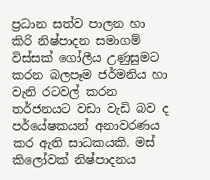ප්‍රධාන සත්ව පාලන හා කිරි නිෂ්පාදන සමාගම් විස්සක් ගෝලීය උණුසුමට කරන බලපෑම ජර්මනිය හා වැනි රටවල් කරන තර්ජනයට වඩා වැඩි බව ද පර්යේෂකයන් අනාවරණය කර ඇති සාධකයකි. මස් කිලෝවක් නිෂ්පාදනය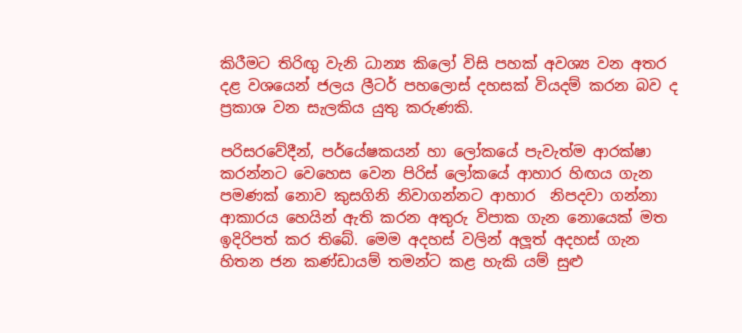කිරීමට තිරිඟු වැනි ධාන්‍ය කිලෝ විසි පහක් අවශ්‍ය වන අතර දළ වශයෙන් ජලය ලීටර් පහලොස් දහසක් වියදම් කරන බව ද ප්‍රකාශ වන සැලකිය යුතු කරුණකි.

පරිසරවේදීන්, පර්යේෂකයන් හා ලෝකයේ පැවැත්ම ආරක්ෂා කරන්නට වෙහෙස වෙන පිරිස් ලෝකයේ ආහාර හිඟය ගැන පමණක් නොව කුසගිනි නිවාගන්නට ආහාර  නිපදවා ගන්නා ආකාරය හෙයින් ඇති කරන අතුරු විපාක ගැන නොයෙක් මත ඉදිරිපත් කර තිබේ. මෙම අදහස් වලින් අලූත් අදහස් ගැන හිතන ජන කණ්ඩායම් තමන්ට කළ හැකි යම් සුළු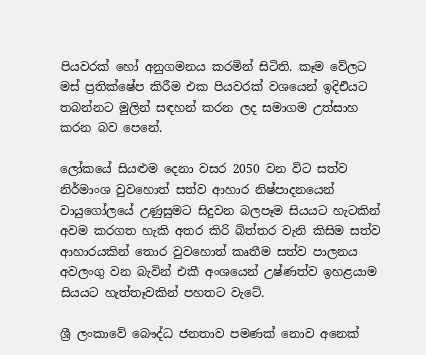පියවරක් හෝ අනුගමනය කරමින් සිටිති. කෑම වේලට මස් ප්‍රතික්ෂේප කිරීම එක පියවරක් වශයෙන් ඉදිඑියට තබන්නට මුලින් සඳහන් කරන ලද සමාගම උත්සාහ කරන බව පෙනේ.

ලෝකයේ සියළුම දෙනා වසර 2050 වන විට සත්ව නිර්මාංශ වුවහොත් සත්ව ආහාර නිෂ්පාදනයෙන් වායුගෝලයේ උණුසුමට සිදුවන බලපෑම සියයට හැටකින් අවම කරගත හැකි අතර කිරි බිත්තර වැනි කිසිම සත්ව ආහාරයකින් තොර වුවහොත් කෘතීම සත්ව පාලනය අවලංගු වන බැවින් එකී අංශයෙන් උෂ්ණත්ව ඉහළයාම සියයට හැත්තෑවකින් පහතට වැටේ.

ශ්‍රී ලංකාවේ බෞද්ධ ජනතාව පමණක් නොව අනෙක්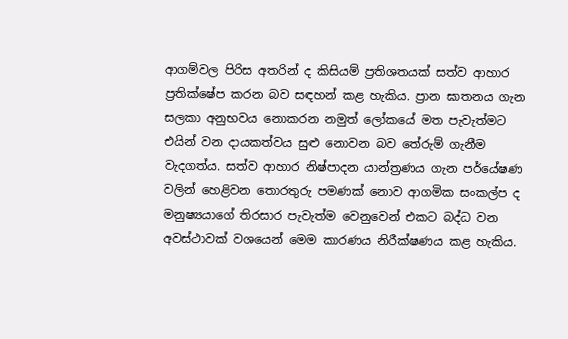ආගම්වල පිරිස අතරින් ද කිසියම් ප්‍රතිශතයක් සත්ව ආහාර ප්‍රතික්ෂේප කරන බව සඳහන් කළ හැකිය. ප්‍රාන ඝාතනය ගැන සලකා අනුභවය නොකරන නමුත් ලෝකයේ මත පැවැත්මට එයින් වන දායකත්වය සුළු නොවන බව තේරුම් ගැනීම වැදගත්ය. සත්ව ආහාර නිෂ්පාදන යාන්ත්‍රණය ගැන පර්යේෂණ වලින් හෙළිවන තොරතුරු පමණක් නොව ආගමික සංකල්ප ද මනුෂ්‍යයාගේ තිරසාර පැවැත්ම වෙනුවෙන් එකට බද්ධ වන අවස්ථාවක් වශයෙන් මෙම කාරණය නිරීක්ෂණය කළ හැකිය.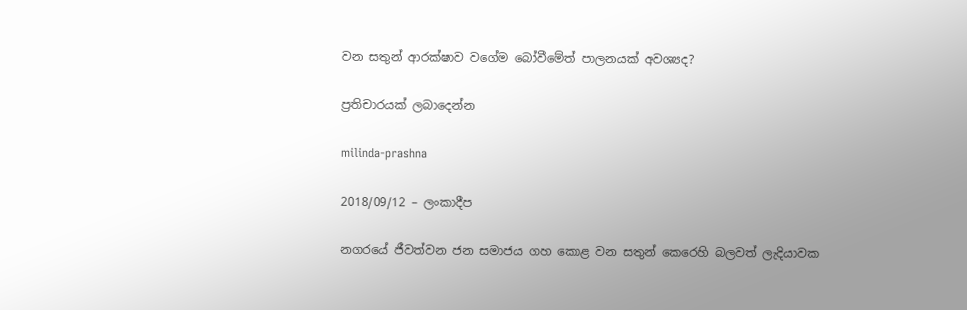වන සතුන් ආරක්ෂාව වගේම බෝවීමේත් පාලනයක් අවශ්‍යද?

ප්‍රතිචාරයක් ලබාදෙන්න

milinda-prashna

2018/09/12 – ලංකාදීප

නගරයේ ජීවත්වන ජන සමාජය ගහ කොළ වන සතුන් කෙරෙහි බලවත් ලැදියාවක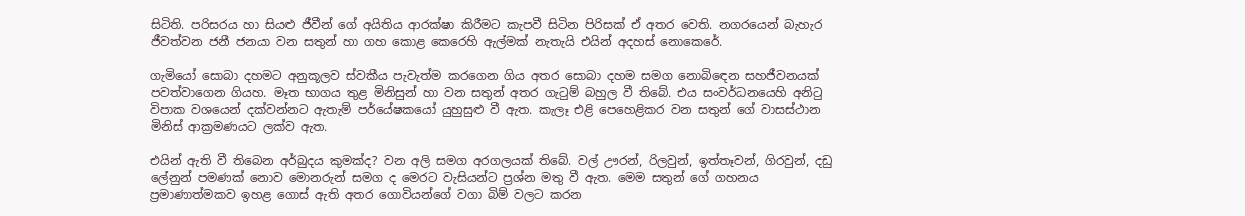සිටිති. පරිසරය හා සියළු ජීවීන් ගේ අයිතිය ආරක්ෂා කිරීමට කැපවී සිටින පිරිසක් ඒ අතර වෙති. නගරයෙන් බැහැර ජීවත්වන ජනී ජනයා වන සතුන් හා ගහ කොළ කෙරෙහි ඇල්මක් නැතැයි එයින් අදහස් නොකෙරේ.

ගැමියෝ සොබා දහමට අනුකූලව ස්වකීය පැවැත්ම කරගෙන ගිය අතර සොබා දහම සමග නොබිඳෙන සහජීවනයක් පවත්වාගෙන ගියහ. මෑත භාගය තුළ මිනිසුන් හා වන සතුන් අතර ගැටුම් බහුල වී තිබේ. එය සංවර්ධනයෙහි අනිටු විපාක වශයෙන් දක්වන්නට ඇතැම් පර්යේෂකයෝ යුහුසුළු වී ඇත. කැලෑ එළි පෙහෙළිකර වන සතුන් ගේ වාසස්ථාන මිනිස් ආක්‍රමණයට ලක්ව ඇත.

එයින් ඇති වී තිබෙන අර්බුදය කුමක්ද? වන අලි සමග අරගලයක් තිබේ. වල් ඌරන්, රිලවුන්, ඉත්තෑවන්, ගිරවුන්, දඩු ලේනුන් පමණක් නොව මොනරුන් සමග ද මෙරට වැසියන්ට ප්‍රශ්න මතු වී ඇත. මෙම සතුන් ගේ ගහනය ප්‍රමාණාත්මකව ඉහළ ගොස් ඇති අතර ගොවියන්ගේ වගා බිම් වලට කරන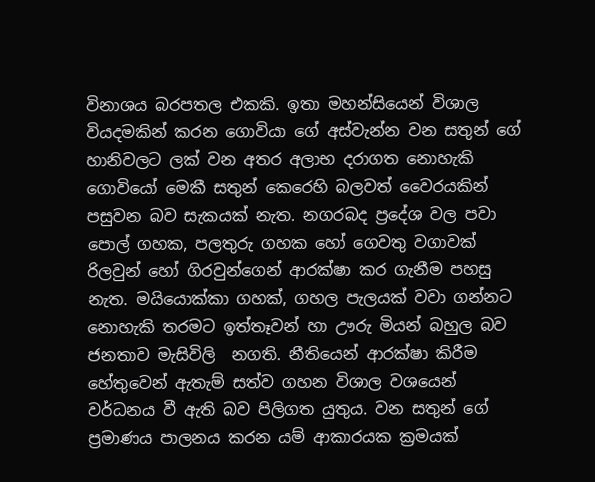විනාශය බරපතල එකකි. ඉතා මහන්සියෙන් විශාල වියදමකින් කරන ගොවියා ගේ අස්වැන්න වන සතුන් ගේ හානිවලට ලක් වන අතර අලාභ දරාගත නොහැකි ගොවියෝ මෙකී සතුන් කෙරෙහි බලවත් වෛරයකින් පසුවන බව සැකයක් නැත. නගරබද ප්‍රදේශ වල පවා පොල් ගහක, පලතුරු ගහක හෝ ගෙවතු වගාවක් රිලවුන් හෝ ගිරවුන්ගෙන් ආරක්ෂා කර ගැනීම පහසු නැත. මයියොක්කා ගහක්, ගහල පැලයක් වවා ගන්නට නොහැකි තරමට ඉත්තෑවන් හා ඌරු මියන් බහුල බව ජනතාව මැසිවිලි  නගති. නීතියෙන් ආරක්ෂා කිරීම හේතුවෙන් ඇතැම් සත්ව ගහන විශාල වශයෙන් වර්ධනය වී ඇති බව පිලිගත යුතුය. වන සතුන් ගේ ප්‍රමාණය පාලනය කරන යම් ආකාරයක ක්‍රමයක්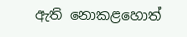ඇති නොකළහොත්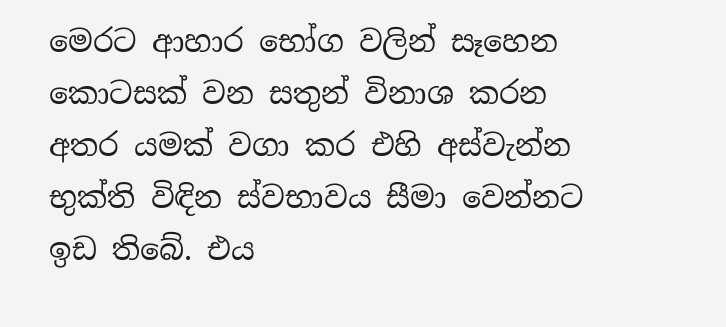මෙරට ආහාර භෝග වලින් සෑහෙන කොටසක් වන සතුන් විනාශ කරන අතර යමක් වගා කර එහි අස්වැන්න භුක්ති විඳින ස්වභාවය සීමා වෙන්නට ඉඩ තිබේ. එය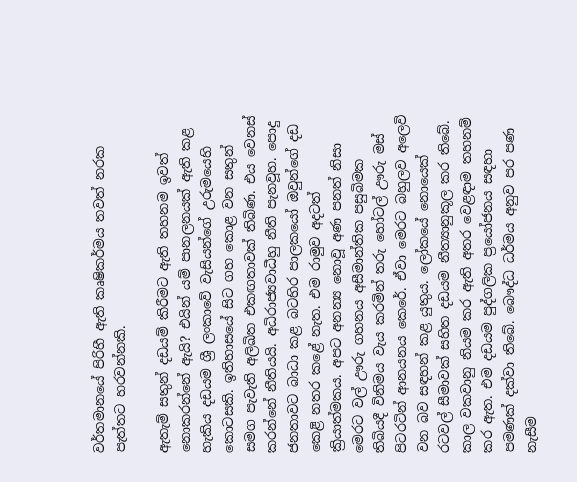වර්තමානයේ පිරිහී ඇති කෘෂිකර්මය තවත් නරක පැත්තට හරවන්නකි.

ඇතැම් සතුන් දඩයම් කිරීමට ඇති තහනම ඉවත් නොකරන්නේ ඇයි? එයින් යම් පානලනයක් ඇති කළ හැකිය දඩයම ශ්‍රී ලංකාවේ වැසියන්ගේ උරුමයෙහි කොටසකි. ඉතිහාසයේ සිට ගහ කොළ වන සතුන් සමග පැවැති අලිඛිත එකඟතාවක් තිබිණ. එය වෙනස් කරන්නේ නීතියයි. අධිරාජ්‍යවාධීහු නීති පැනවූහ. පොදු ජනතාවට බාධා කළ බටහිර පාලකයෝ ඔවුන්ගේ දඩ කෙළි නතර කළේ නැත. එම රාමුව අදටත් ක්‍රියාත්මකය. අපට අනන්‍ය නොවූ අණ පනත් නිසා මෙරට වල් ඌරු ගහනය අසීමාන්තික පසුබිමක තිබියදී විනිමය වැය කරමින් තරු හෝටල් ඌරු මස් පිටරටින් ආනයනය කෙරේ. ඒවා මෙරට බහුලව අලෙවි වන බව සඳහන් කළ යුතුය. ලෝකයේ නොයෙක් රටවල් සීමාවක් සහිත දඩයම නීත්‍යානුකූල කර තිබේ. කාල වකවානු නියම කර ඇති අතර වෙළඳාම තහනම් කර ඇත. එම දඩයම පුද්ගලික ප්‍රයෝජනය සඳහා පමණක් දක්වා තිබේ. බෞද්ධ ධර්මය අනුව පර පණ නැසීම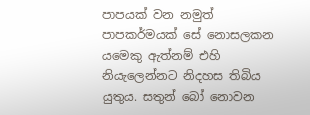පාපයක් වන නමුත් පාපකර්මයක් සේ නොසලකන යමෙකු ඇත්නම් එහි නියැලෙන්නට නිදහස තිබිය යුතුය. සතුන් බෝ නොවන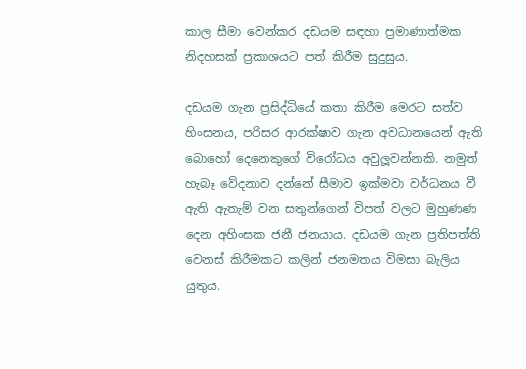කාල සීමා වෙන්කර දඩයම සඳහා ප්‍රමාණාත්මක නිදහසක් ප්‍රකාශයට පත් කිරීම සුදුසුය.

දඩයම ගැන ප්‍රසිද්ධියේ කතා කිරීම මෙරට සත්ව හිංසනය, පරිසර ආරක්ෂාව ගැන අවධානයෙන් ඇති බොහෝ දෙනෙකුගේ විරෝධය අවුලූවන්නකි. නමුත් හැබෑ වේදනාව දන්නේ සීමාව ඉක්මවා වර්ධනය වී ඇති ඇතැම් වන සතුන්ගෙන් විපත් වලට මුහුණණ දෙන අහිංසක ජනී ජනයාය. දඩයම ගැන ප්‍රතිපත්ති වෙනස් කිරීමකට කලින් ජනමතය විමසා බැලිය යුතුය.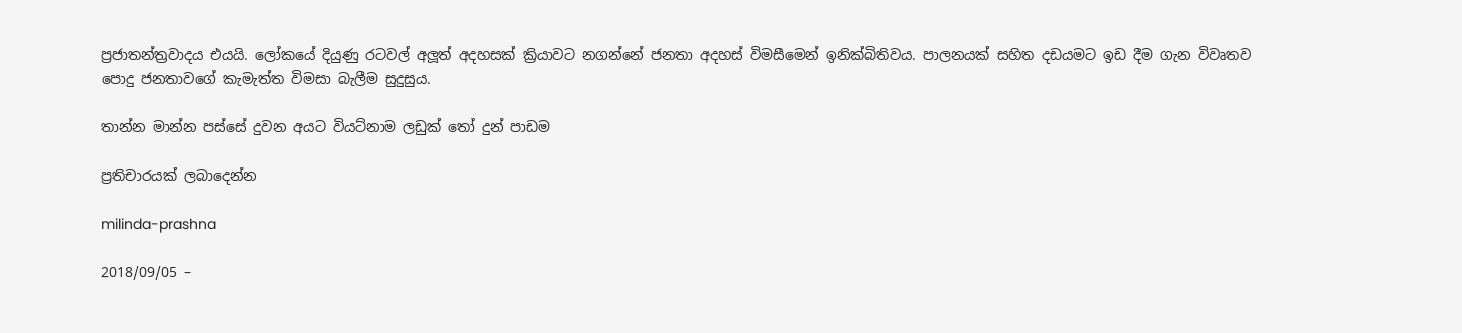ප්‍රජාතන්ත්‍රවාදය එයයි. ලෝකයේ දියුණු රටවල් අලූත් අදහසක් ක්‍රියාවට නගන්නේ ජනතා අදහස් විමසීමෙන් ඉනික්බිතිවය. පාලනයක් සහිත දඩයමට ඉඩ දීම ගැන විවෘතව පොදු ජනතාවගේ කැමැත්ත විමසා බැලීම සුදුසුය.

තාන්න මාන්න පස්සේ දුවන අයට වියට්නාම ලඩුක් තෝ දුන් පාඩම

ප්‍රතිචාරයක් ලබාදෙන්න

milinda-prashna

2018/09/05 –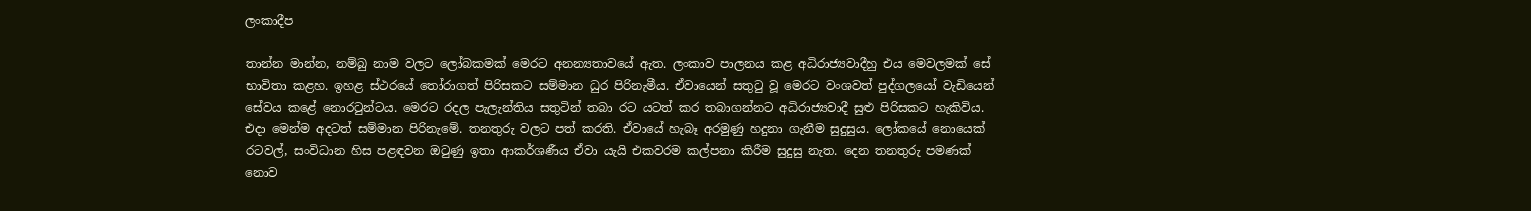ලංකාදීප

තාන්න මාන්න, නම්බු නාම වලට ලෝබකමක් මෙරට අනන්‍යතාවයේ ඇත. ලංකාව පාලනය කළ අධිරාජ්‍යවාදීහු එය මෙවලමක් සේ භාවිතා කළහ. ඉහළ ස්ථරයේ තෝරාගත් පිරිසකට සම්මාන ධුර පිරිනැමීය. ඒවායෙන් සතුටු වූ මෙරට වංශවත් පුද්ගලයෝ වැඩියෙන් සේවය කළේ නොරටුන්ටය. මෙරට රදල පැලැන්තිය සතුටින් තබා රට යටත් කර තබාගන්නට අධිරාජ්‍යවාදී සුළු පිරිසකට හැකිවිය. එදා මෙන්ම අදටත් සම්මාන පිරිනැමේ. තනතුරු වලට පත් කරති. ඒවායේ හැබෑ අරමුණු හදුනා ගැනීම සුදුසුය. ලෝකයේ නොයෙක් රටවල්, සංවිධාන හිස පළඳවන ඔටුණු ඉතා ආකර්ශණීය ඒවා යැයි එකවරම කල්පනා කිරීම සුදුසු නැත. දෙන තනතුරු පමණක් නොව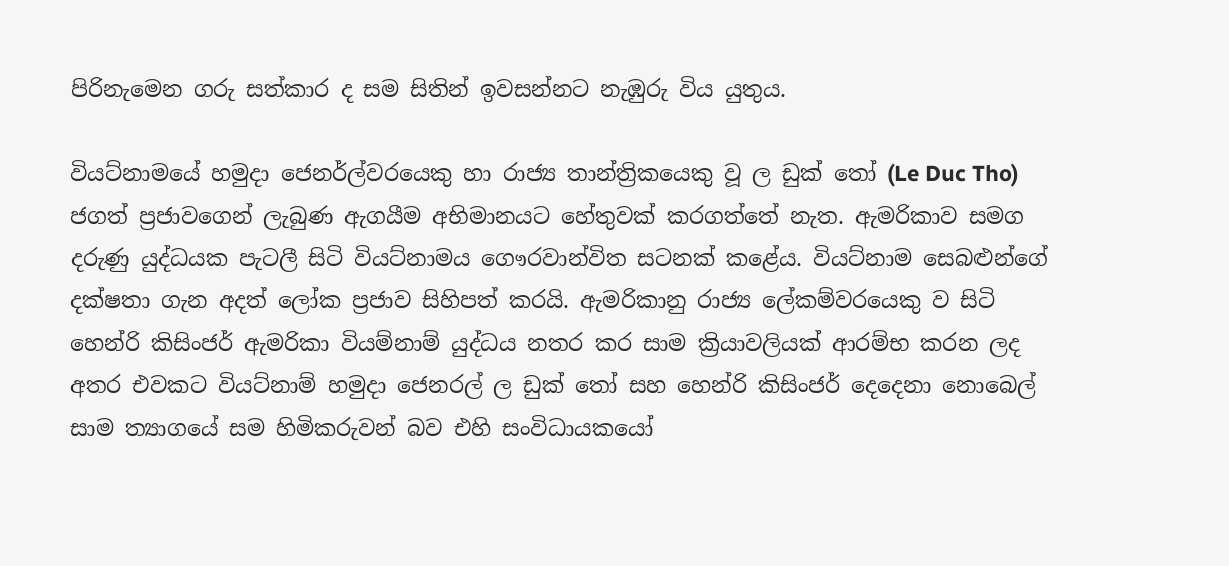පිරිනැමෙන ගරු සත්කාර ද සම සිතින් ඉවසන්නට නැඹුරු විය යුතුය.

වියට්නාමයේ හමුදා ජෙනර්ල්වරයෙකු හා රාජ්‍ය තාන්ත්‍රිකයෙකු වූ ල ඩුක් තෝ (Le Duc Tho) ජගත් ප්‍රජාවගෙන් ලැබුණ ඇගයීම අභිමානයට හේතුවක් කරගත්තේ නැත. ඇමරිකාව සමග දරුණු යුද්ධයක පැටලී සිටි වියට්නාමය ගෞරවාන්විත සටනක් කළේය. වියට්නාම සෙබළුන්ගේ දක්ෂතා ගැන අදත් ලෝක ප්‍රජාව සිහිපත් කරයි. ඇමරිකානු රාජ්‍ය ලේකම්වරයෙකු ව සිටි හෙන්රි කිසිංජර් ඇමරිකා වියම්නාම් යුද්ධය නතර කර සාම ක්‍රියාවලියක් ආරම්භ කරන ලද අතර එවකට වියට්නාම් හමුදා ජෙනරල් ල ඩුක් තෝ සහ හෙන්රි කිසිංජර් දෙදෙනා නොබෙල් සාම ත්‍යාගයේ සම හිමිකරුවන් බව එහි සංවිධායකයෝ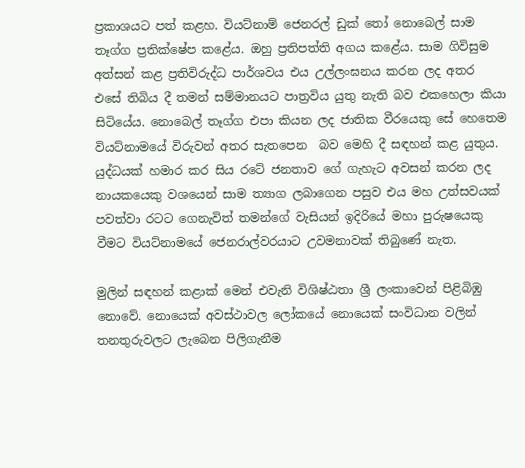ප්‍රකාශයට පත් කළහ. වියට්නාම් ජෙනරල් ඩුක් තෝ නොබෙල් සාම තෑග්ග ප්‍රතික්ෂේප කළේය. ඔහු ප්‍රතිපත්ති අගය කළේය. සාම ගිවිසුම අත්සන් කළ ප්‍රතිවිරුද්ධ පාර්ශවය එය උල්ලංඝනය කරන ලද අතර එසේ තිබිය දී තමන් සම්මානයට පාත්‍රවිය යුතු නැති බව එකහෙලා කියා සිටියේය. නොබෙල් තෑග්ග එපා කියන ලද ජාතික වීරයෙකු සේ හෙතෙම වියට්නාමයේ විරුවන් අතර සැතපෙන  බව මෙහි දී සඳහන් කළ යුතුය. යුද්ධයක් හමාර කර සිය රටේ ජනතාව ගේ ගැහැට අවසන් කරන ලද නායකයෙකු වශයෙන් සාම ත්‍යාග ලබාගෙන පසුව එය මහ උත්සවයක්  පවත්වා රටට ගෙනැවිත් තමන්ගේ වැසියන් ඉදිරියේ මහා පුරුෂයෙකු වීමට වියට්නාමයේ ජෙනරාල්වරයාට උවමනාවක් තිබුණේ නැත.

මුලින් සඳහන් කළාක් මෙන් එවැනි විශිෂ්ඨතා ශ්‍රී ලංකාවෙන් පිළිබිඹු නොවේ. නොයෙක් අවස්ථාවල ලෝකයේ නොයෙක් සංවිධාන වලින් තනතුරුවලට ලැබෙන පිලිගැනීම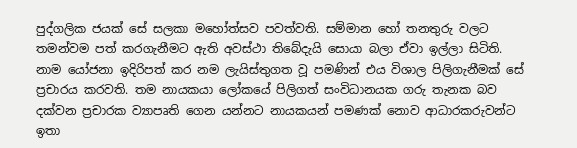පුද්ගලික ජයක් සේ සලකා මහෝත්සව පවත්වති. සම්මාන හෝ තනතුරු වලට තමන්වම පත් කරගැනීමට ඇති අවස්ථා තිබේදැයි සොයා බලා ඒවා ඉල්ලා සිටිති. නාම යෝජනා ඉදිරිපත් කර නම ලැයිස්තුගත වූ පමණින් එය විශාල පිලිගැනීමක් සේ ප්‍රචාරය කරවති. තම නායකයා ලෝකයේ පිලිගත් සංවිධානයක ගරු තැනක බව දක්වන ප්‍රචාරක ව්‍යාපෘති ගෙන යන්නට නායකයන් පමණක් නොව ආධාරකරුවන්ට ඉතා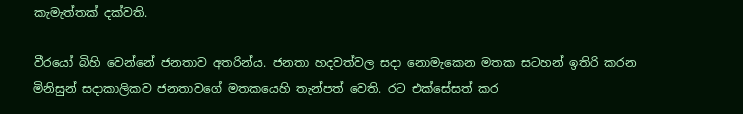කැමැත්තක් දක්වති.

වීරයෝ බිහි වෙන්නේ ජනතාව අතරින්ය. ජනතා හදවත්වල සදා නොමැකෙන මතක සටහන් ඉතිරි කරන මිනිසුන් සදාකාලිකව ජනතාවගේ මතකයෙහි තැන්පත් වෙති. රට එක්සේසත් කර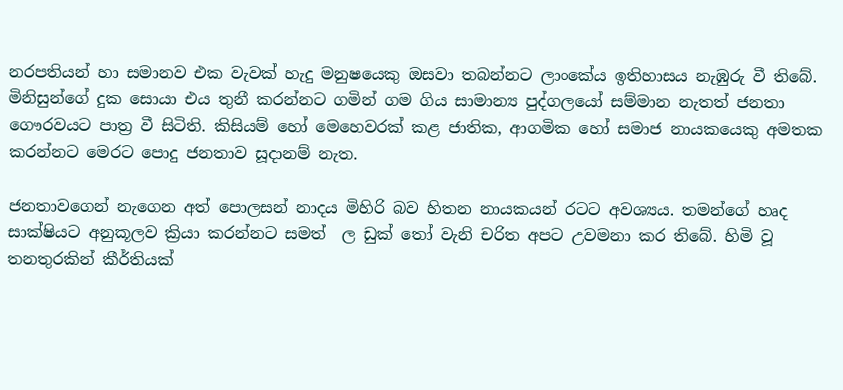නරපතියන් හා සමානව එක වැවක් හැදු මනුෂයෙකු ඔසවා තබන්නට ලාංකේය ඉතිහාසය නැඹුරු වී තිබේ. මිනිසුන්ගේ දුක සොයා එය තුනී කරන්නට ගමින් ගම ගිය සාමාන්‍ය පුද්ගලයෝ සම්මාන නැතත් ජනතා ගෞරවයට පාත්‍ර වී සිටිති. කිසියම් හෝ මෙහෙවරක් කළ ජාතික, ආගමික හෝ සමාජ නායකයෙකු අමතක කරන්නට මෙරට පොදු ජනතාව සූදානම් නැත.

ජනතාවගෙන් නැගෙන අත් පොලසන් නාදය මිහිරි බව හිතන නායකයන් රටට අවශ්‍යය. තමන්ගේ හෘද සාක්ෂියට අනුකූලව ක්‍රියා කරන්නට සමත්  ල ඩුක් තෝ වැනි චරිත අපට උවමනා කර තිබේ. හිමි වූ තනතුරකින් කීර්තියක්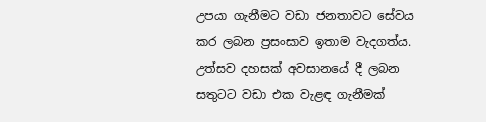උපයා ගැනීමට වඩා ජනතාවට සේවය කර ලබන ප්‍රසංසාව ඉතාම වැදගත්ය. උත්සව දහසක් අවසානයේ දී ලබන සතුටට වඩා එක වැළඳ ගැනීමක්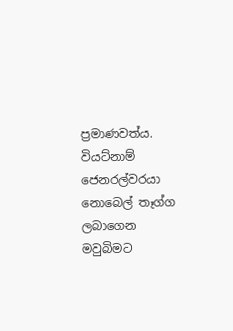ප්‍රමාණවත්ය. වියට්නාම් ජෙනරල්වරයා නොබෙල් තෑග්ග ලබාගෙන මවුබිමට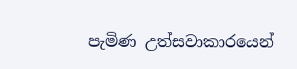පැමිණ උත්සවාකාරයෙන්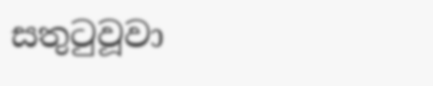සතුටුවූවා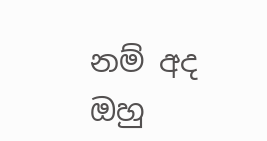නම් අද ඔහු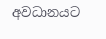අවධානයට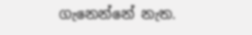ගැනෙන්නේ නැත.